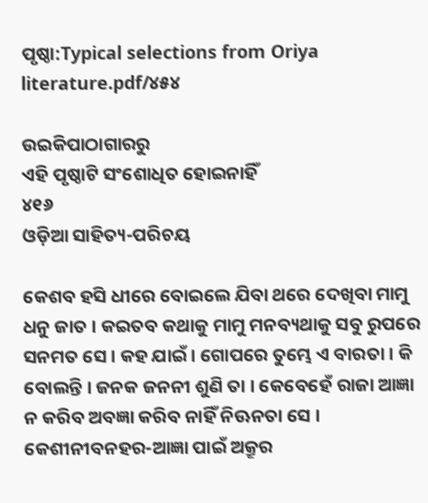ପୃଷ୍ଠା:Typical selections from Oriya literature.pdf/୪୫୪

ଉଇକିପାଠାଗାର‌ରୁ
ଏହି ପୃଷ୍ଠାଟି ସଂଶୋଧିତ ହୋଇନାହିଁ
୪୧୬
ଓଡ଼ିଆ ସାହିତ୍ୟ-ପରିଚୟ

କେଶବ ହ‌ସି ଧୀରେ ବୋଇଲେ ଯିବା ଥରେ ଦେଖିବା ମାମୁ ଧନୁ ଜାତ । କଇତବ କଥାକୁ ମାମୁ ମନବ୍ୟଥାକୁ ସବୁ ରୁପରେ ସନମତ ସେ । କ‌ହ ଯାଇଁ । ଗୋପରେ ତୁମ୍ଭେ ଏ ବାରତା । କି ବୋଲନ୍ତି । ଜନ‌କ ଜନନୀ ଶୁଣି ତା । କେବେହେଁ ରାଜା ଆଜ୍ଞା ନ କରିବ ଅବଜ୍ଞା କରିବ ନାହିଁ ନିଊନତା ସେ । କେଶୀନୀବନହର-ଆଜ୍ଞା ପାଇଁ ଅକ୍ରୂର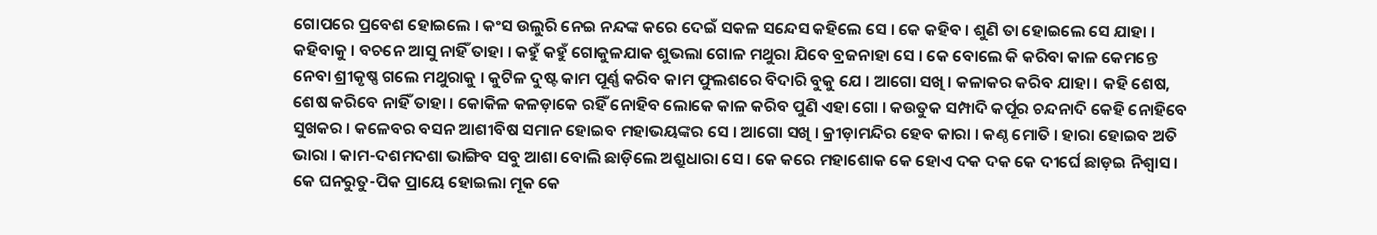ଗୋପରେ ପ୍ରବେଶ ହୋଇଲେ । କଂସ ଉଲୁରି ନେଇ ନନ୍ଦଙ୍କ କରେ ଦେଇଁ ସକଳ ସନ୍ଦେସ କ‌ହିଲେ ସେ । କେ କ‌ହିବ । ଶୁଣି ତା ହୋଇଲେ ସେ ଯାହା । କ‌ହିବାକୁ । ବଚନେ ଆସୁ ନାହିଁ ତାହା । କ‌ହୁଁ କ‌ହୁଁ ଗୋକୁଳ‌ଯାକ ଶୁଭଲା ଗୋଳ ମଥୁରା ଯିବେ ବ୍ରଜନାହା ସେ । କେ ବୋଲେ କି କରିବା କାଳ କେମନ୍ତେ ନେବା ଶ୍ରୀକୃଷ୍ଣ ଗଲେ ମଥୁରାକୁ । କୁଟିଳ ଦୁଷ୍ଟ କାମ ପୂର୍ଣ୍ଣ କରିବ କାମ ଫୁଲଶରେ ବିଦାରି ବୁକୁ ଯେ । ଆଗୋ ସଖି । କଳାକର କରିବ ଯାହା । କ‌ହି ଶେଷ, ଶେଷ କରିବେ ନାହିଁ ତାହା । କୋକିଳ କଳଡ଼ାକେ ରହିଁ ନୋହିବ ଲୋକେ କାଳ କରିବ ପୁଣି ଏହା ଗୋ । କଉତୁକ ସମ୍ପାଦି କର୍ପୂର ଚନ୍ଦନାଦି କେହି ନୋହିବେ ସୁଖକର । କଳେବର ବସନ ଆଶୀବିଷ ସମାନ ହୋଇବ ମହାଭୟଙ୍କର ସେ । ଆଗୋ ସଖି । କ୍ରୀଡ଼ାମନ୍ଦିର ହେବ କାରା । କଣ୍ଠ ମୋତି । ହାରା ହୋଇବ ଅତି ଭାରା । କାମ-ଦଶମଦଶା ଭାଙ୍ଗିବ ସବୁ ଆଶା ବୋଲି ଛାଡ଼ିଲେ ଅଶ୍ରୁଧାରା ସେ । କେ କରେ ମହାଶୋକ କେ ହୋଏ ଦକ ଦକ କେ ଦୀର୍ଘେ ଛାଡ଼ଇ ନିଶ୍ୱାସ । କେ ଘନରୁତୁ-ପିକ ପ୍ରାୟେ ହୋଇଲା ମୂକ କେ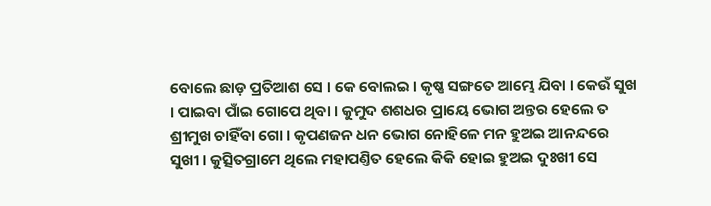ବୋଲେ ଛାଡ଼ ପ୍ରତିଆଶ ସେ । କେ ବୋଲଇ । କୃଷ୍ଣ ସଙ୍ଗତେ ଆମ୍ଭେ ଯିବା । କେଉଁ ସୁଖ । ପାଇବା ପାଁଇ ଗୋପେ ଥିବା । କୁମୁଦ ଶଶଧର ପ୍ରାୟେ ଭୋଗ ଅନ୍ତର ହେଲେ ତ ଶ୍ରୀମୁଖ ଚାହିଁବା ଗୋ । କୃପଣଜନ ଧନ ଭୋଗ ନୋହିଳେ ମନ ହୁଅଇ ଆନନ୍ଦରେ ସୁଖୀ । କୁତ୍ସିତଗ୍ରାମେ ଥିଲେ ମହାପଣ୍ତିତ ହେଲେ କିକି ହୋଇ ହୁଅଇ ଦୁଃଖୀ ସେ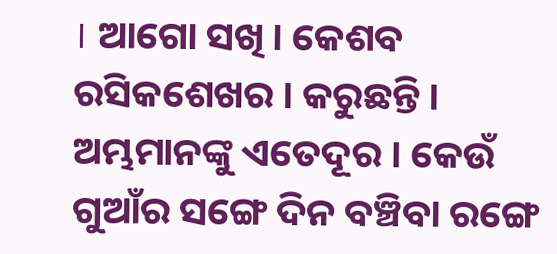। ଆଗୋ ସଖି । କେଶବ ରସିକଶେଖର । କରୁଛନ୍ତି । ଅମ୍ଭମାନଙ୍କୁ ଏତେଦୂର । କେଉଁ ଗୁଆଁର ସଙ୍ଗେ ଦିନ ବଞ୍ଚିବା ରଙ୍ଗେ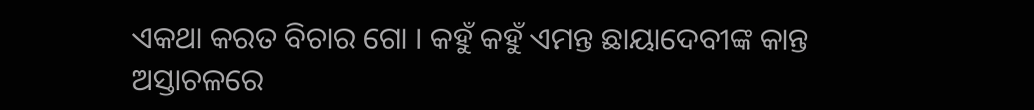ଏକଥା କରତ ବିଚାର ଗୋ । କ‌ହୁଁ କ‌ହୁଁ ଏମନ୍ତ ଛାୟାଦେବୀଙ୍କ କାନ୍ତ ଅସ୍ତାଚଳରେ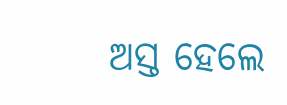ଅସ୍ତ ହେଲେ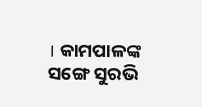। କାମ‌ପାଳଙ୍କ ସଙ୍ଗେ ସୁରଭି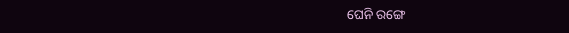ଘେନି ରଙ୍ଗେ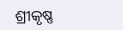ଶ୍ରୀକୃଷ୍ଣ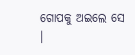ଗୋପକୁ ଅଇଲେ ସେ ।